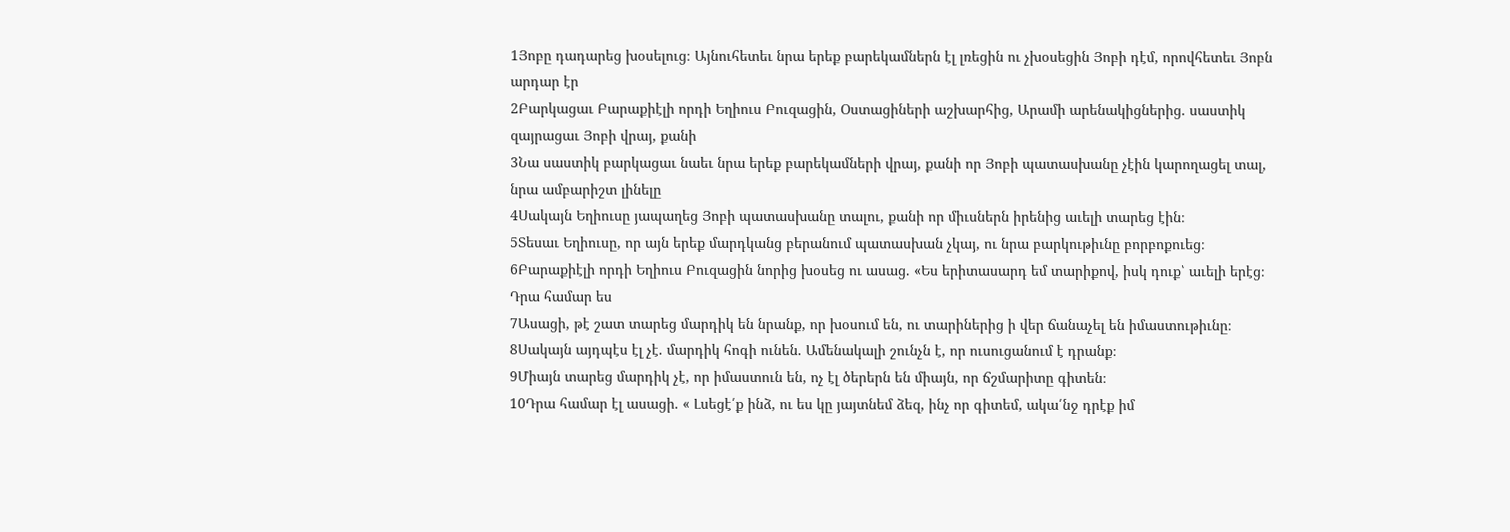1Յոբը դադարեց խօսելուց։ Այնուհետեւ նրա երեք բարեկամներն էլ լռեցին ու չխօսեցին Յոբի դէմ, որովհետեւ Յոբն արդար էր
2Բարկացաւ Բարաքիէլի որդի Եղիուս Բուզացին, Օստացիների աշխարհից, Արամի արենակիցներից. սաստիկ զայրացաւ Յոբի վրայ, քանի
3Նա սաստիկ բարկացաւ նաեւ նրա երեք բարեկամների վրայ, քանի որ Յոբի պատասխանը չէին կարողացել տալ, նրա ամբարիշտ լինելը
4Սակայն Եղիուսը յապաղեց Յոբի պատասխանը տալու, քանի որ միւսներն իրենից աւելի տարեց էին։
5Տեսաւ Եղիուսը, որ այն երեք մարդկանց բերանում պատասխան չկայ, ու նրա բարկութիւնը բորբոքուեց։
6Բարաքիէլի որդի Եղիուս Բուզացին նորից խօսեց ու ասաց. «Ես երիտասարդ եմ տարիքով, իսկ դուք՝ աւելի երէց։ Դրա համար ես
7Ասացի, թէ շատ տարեց մարդիկ են նրանք, որ խօսում են, ու տարիներից ի վեր ճանաչել են իմաստութիւնը։
8Սակայն այդպէս էլ չէ. մարդիկ հոգի ունեն. Ամենակալի շունչն է, որ ուսուցանում է դրանք։
9Միայն տարեց մարդիկ չէ, որ իմաստուն են, ոչ էլ ծերերն են միայն, որ ճշմարիտը գիտեն։
10Դրա համար էլ ասացի. « Լսեցէ՛ք ինձ, ու ես կը յայտնեմ ձեզ, ինչ որ գիտեմ, ակա՛նջ դրէք իմ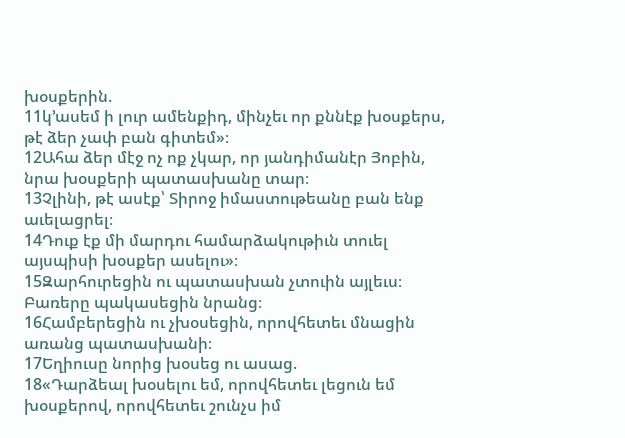խօսքերին.
11կ՚ասեմ ի լուր ամենքիդ, մինչեւ որ քննէք խօսքերս, թէ ձեր չափ բան գիտեմ»։
12Ահա ձեր մէջ ոչ ոք չկար, որ յանդիմանէր Յոբին, նրա խօսքերի պատասխանը տար։
13Չլինի, թէ ասէք՝ Տիրոջ իմաստութեանը բան ենք աւելացրել։
14Դուք էք մի մարդու համարձակութիւն տուել այսպիսի խօսքեր ասելու»։
15Զարհուրեցին ու պատասխան չտուին այլեւս։ Բառերը պակասեցին նրանց։
16Համբերեցին ու չխօսեցին, որովհետեւ մնացին առանց պատասխանի։
17Եղիուսը նորից խօսեց ու ասաց.
18«Դարձեալ խօսելու եմ, որովհետեւ լեցուն եմ խօսքերով, որովհետեւ շունչս իմ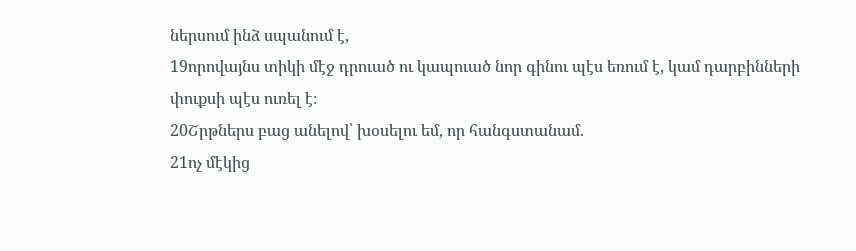ներսում ինձ սպանում է,
19որովայնս տիկի մէջ դրուած ու կապուած նոր գինու պէս եռում է, կամ դարբինների փուքսի պէս ուռել է։
20Շրթներս բաց անելով՝ խօսելու եմ, որ հանգստանամ.
21ոչ մէկից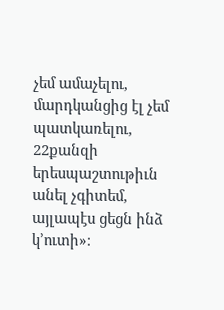չեմ ամաչելու, մարդկանցից էլ չեմ պատկառելու,
22քանզի երեսպաշտութիւն անել չգիտեմ, այլապէս ցեցն ինձ կ՚ուտի»։